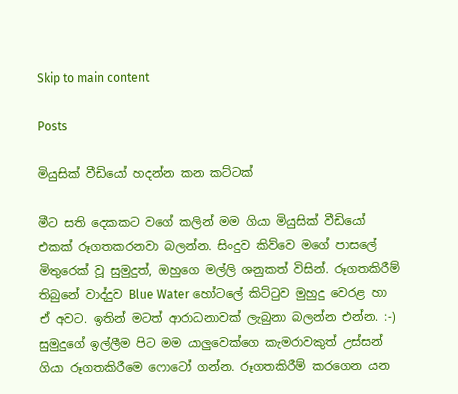Skip to main content

Posts

මියුසික් වීඩියෝ හදන්න කන කට්ටක්

මීට සති දෙකකට වගේ කලින් මම ගියා මියුසික් වීඩියෝ එකක් රූගතකරනවා බලන්න. සිංදුව කිව්වෙ මගේ පාසලේ මිතුරෙක් වූ සුමුදුත්, ඔහුගෙ මල්ලි ශනුකත් විසින්. රූගතකිරීම් තිබුනේ වාද්දුව Blue Water හෝටලේ කිට්ටුව මුහුදු වෙරළ හා ඒ අවට. ඉතින් මටත් ආරාධනාවක් ලැබුනා බලන්න එන්න. :-) සුමුදුගේ ඉල්ලීම පිට මම යාලුවෙක්ගෙ කැමරාවකුත් උස්සන් ගියා රූගතකිරීමෙ ෆොටෝ ගන්න. රූගතකිරීම් කරගෙන යන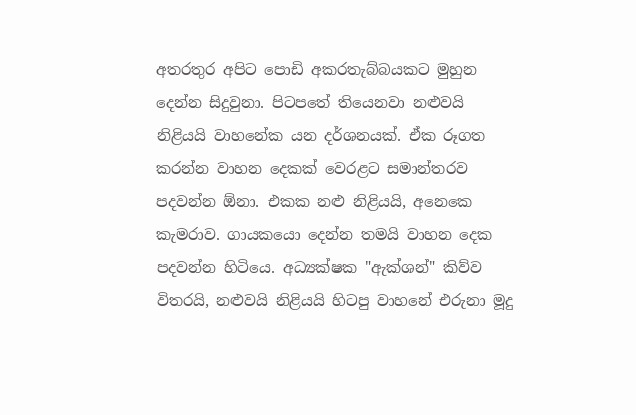අතරතුර අපිට පොඩි අකරතැබ්බයකට මුහුන දෙන්න සිදුවුනා. පිටපතේ තියෙනවා නළුවයි නිළියයි වාහනේක යන දර්ශනයක්. ඒක රූගත කරන්න වාහන දෙකක් වෙරළට සමාන්තරව පදවන්න ඕනා. එකක නළු නිළියයි, අනෙකෙ කැමරාව. ගායකයො දෙන්න තමයි වාහන දෙක පදවන්න හිටියෙ. අධ්‍යක්ෂක "ඇක්ශන්" කිව්ව විතරයි, නළුවයි නිළියයි හිටපු වාහනේ එරුනා මූදු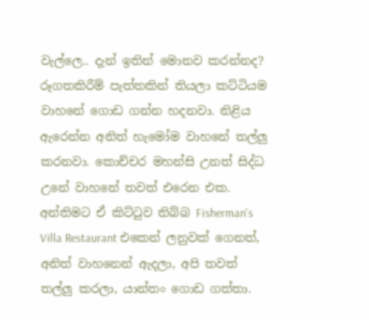වැල්ලෙ.. දැන් ඉතින් මොනව කරන්නද? රූගතකිරීම් පැත්තකින් තියලා කට්ටියම වාහනේ ගොඩ ගන්න හදනවා. නිළිය ඇරෙන්න අනිත් හැමෝම වාහනේ තල්ලු කරනවා. කොච්චර මහන්සි උනත් සිද්ධ උනේ වාහනේ තවත් එරෙන එක. අන්තිමට ඒ කිට්ටුව තිබ්බ Fisherman's Villa Restaurant එකෙන් ලනුවක් ගෙනත්, අනිත් වාහනෙන් ඇදලා, අපි තවත් තල්ලු කරලා, යාන්තං ගොඩ ගත්තා.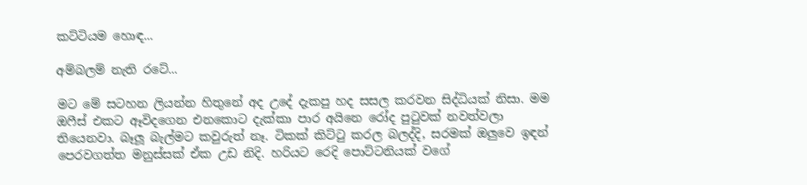කට්ටියම හොඳ...

අම්බලම් නැති රටේ...

මට මේ සටහන ලියන්න හිතුනේ අද උදේ දැකපු හද සසල කරවන සිද්ධියක් නිසා. මම ඔෆීස් එකට ඈවිදගෙන එනකොට දැක්කා පාර අයිනෙ රෝද පුටුවක් නවත්වලා තියෙනවා. බෑලූ බැල්මට කවුරුත් නෑ. ටිකක් කිට්ටු කරල බලද්දි, සරමක් ඔලුවෙ ඉඳන් පෙරවගත්ත මනුස්සක් ඒක උඩ නිදි. හරියට රෙදි පොට්ටනියක් වගේ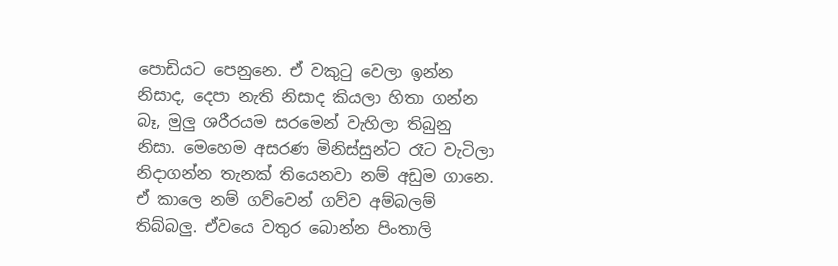පොඩියට පෙනුනෙ. ඒ වකුටු වෙලා ඉන්න නිසාද, දෙපා නැති නිසාද කියලා හිතා ගන්න බෑ, මුලු ශරීරයම සරමෙන් වැහිලා තිබුනු නිසා. මෙහෙම අසරණ මිනිස්සුන්ට රෑට වැටිලා නිදාගන්න තැනක් තියෙනවා නම් අඩුම ගානෙ. ඒ කාලෙ නම් ගව්වෙන් ගව්ව අම්බලම් තිබ්බලු. ඒවයෙ වතුර බොන්න පිංතාලි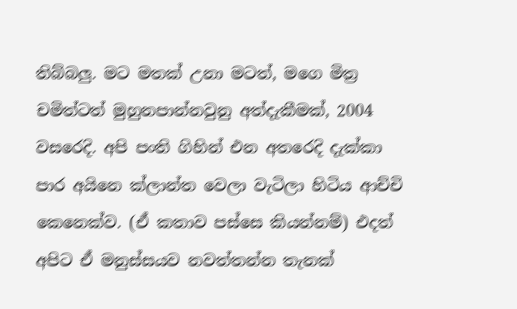තිබ්බලු. මට මතක් උනා මටත්, මගෙ මිත්‍ර චමිත්ටත් මුහුනපාන්නවුනු අත්දැකීමක්, 2004 වසරෙදි. අපි පංති ගිහින් එන අතරෙදි දැක්කා පාර අයිනෙ ක්ලාන්ත වෙලා වැටිලා හිටිය ආච්චි කෙනෙක්ව. (ඒ කතාව පස්සෙ කියන්නම්) එදත් අපිට ඒ මනුස්සයව නවත්තන්න තැනක්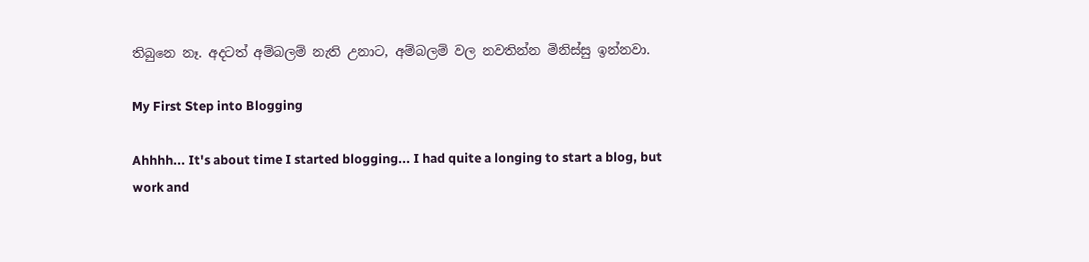තිබුනෙ නෑ. අදටත් අම්බලම් නැති උනාට, අම්බලම් වල නවතින්න මිනිස්සු ඉන්නවා.

My First Step into Blogging

Ahhhh... It's about time I started blogging... I had quite a longing to start a blog, but work and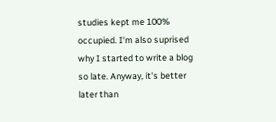studies kept me 100% occupied. I'm also suprised why I started to write a blog so late. Anyway, it's better later than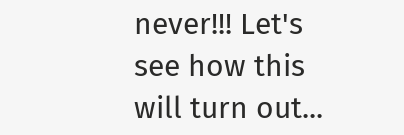never!!! Let's see how this will turn out...